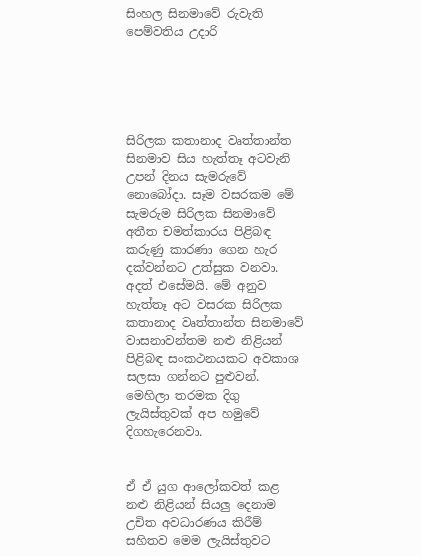සිංහල සිනමාවේ රුවැති පෙම්වතිය උදාරි





සිරිලක කතානාද වෘත්තාන්ත සිනමාව සිය හැත්තෑ අටවැනි උපන් දිනය සැමරුවේ නොබෝදා. සෑම වසරකම මේ සැමරුම සිරිලක සිනමාවේ අතීත චමත්කාරය පිළිබඳ කරුණු කාරණා ගෙන හැර දක්වන්නට උත්සුක වනවා. අදත් එසේමයි. මේ අනුව හැත්තෑ අට වසරක සිරිලක කතානාද වෘත්තාන්ත සිනමාවේ වාසනාවන්තම නළු නිළියන් පිළිබඳ සංකථනයකට අවකාශ සලසා ගන්නට පුළුවන්. මෙහිලා තරමක දිගු ලැයිස්තුවක් අප හමුවේ දිගහැරෙනවා.


ඒ ඒ යුග ආලෝකවත් කළ නළු නිළියන් සියලු දෙනාම උචිත අවධාරණය කිරීම් සහිතව මෙම ලැයිස්තුවට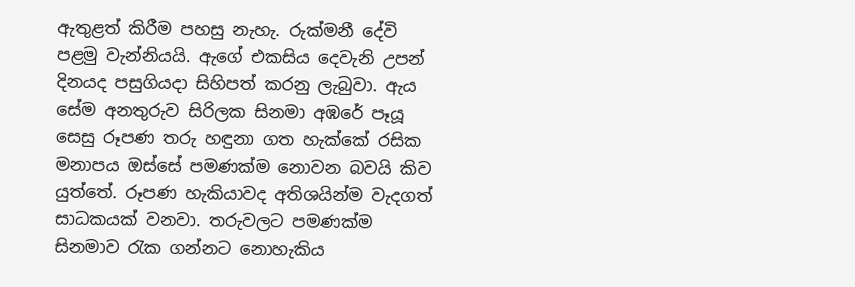ඇතුළත් කිරීම පහසු නැහැ. රුක්මනී දේවි පළමු වැන්නියයි. ඇගේ එකසිය දෙවැනි උපන් දිනයද පසුගියදා සිහිපත් කරනු ලැබුවා. ඇය සේම අනතුරුව සිරිලක සිනමා අඹරේ පෑයූ සෙසු රූපණ තරු හඳුනා ගත හැක්කේ රසික මනාපය ඔස්සේ පමණක්ම නොවන බවයි කිව යුත්තේ. රූපණ හැකියාවද අතිශයින්ම වැදගත් සාධකයක් වනවා. තරුවලට පමණක්ම සිනමාව රැක ගන්නට නොහැකිය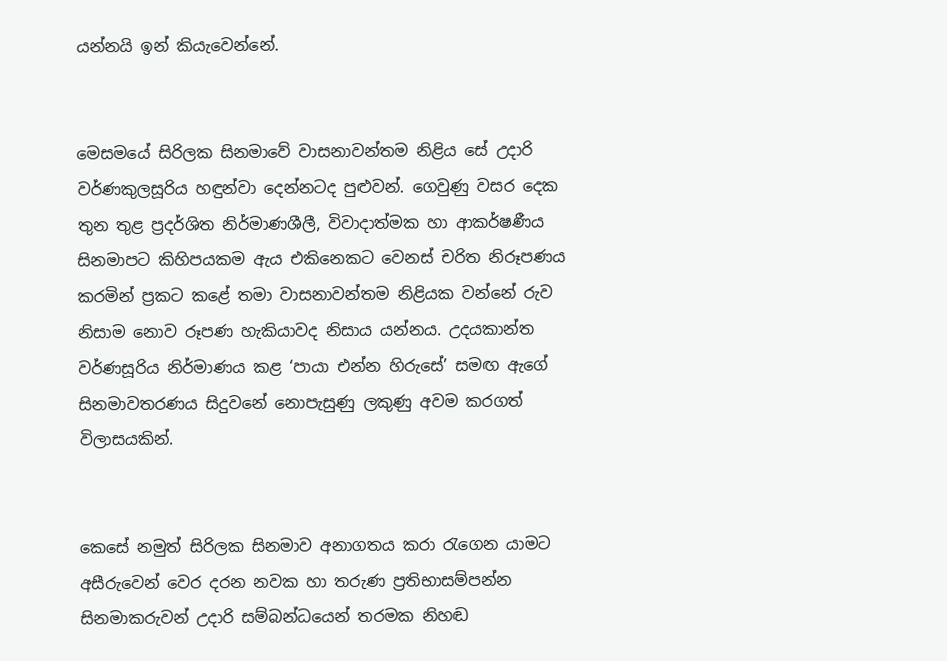යන්නයි ඉන් කියැවෙන්නේ.


මෙසමයේ සිරිලක සිනමාවේ වාසනාවන්තම නිළිය සේ උදාරි වර්ණකුලසූරිය හඳුන්වා දෙන්නටද පුළුවන්. ගෙවුණු වසර දෙක තුන තුළ ප්‍රදර්ශිත නිර්මාණශීලී, විවාදාත්මක හා ආකර්ෂණීය සිනමාපට කිහිපයකම ඇය එකිනෙකට වෙනස් චරිත නිරූපණය කරමින් ප්‍රකට කළේ තමා වාසනාවන්තම නිළියක වන්නේ රුව නිසාම නොව රූපණ හැකියාවද නිසාය යන්නය. උදයකාන්ත වර්ණසූරිය නිර්මාණය කළ ‘පායා එන්න හිරුසේ’ සමඟ ඇගේ සිනමාවතරණය සිදුවනේ නොපැසුණු ලකුණු අවම කරගත් විලාසයකින්.


කෙසේ නමුත් සිරිලක සිනමාව අනාගතය කරා රැගෙන යාමට අසීරුවෙන් වෙර දරන නවක හා තරුණ ප්‍රතිභාසම්පන්න සිනමාකරුවන් උදාරි සම්බන්ධයෙන් තරමක නිහඬ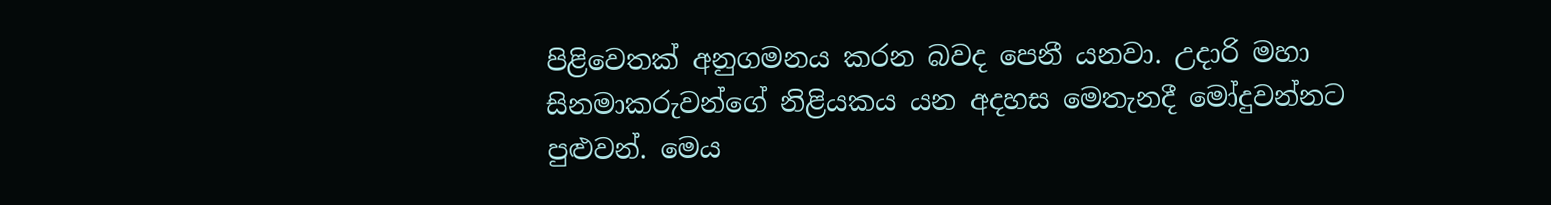පිළිවෙතක් අනුගමනය කරන බවද පෙනී යනවා. උදාරි මහා සිනමාකරුවන්ගේ නිළියකය යන අදහස මෙතැනදී මෝදුවන්නට පුළුවන්. මෙය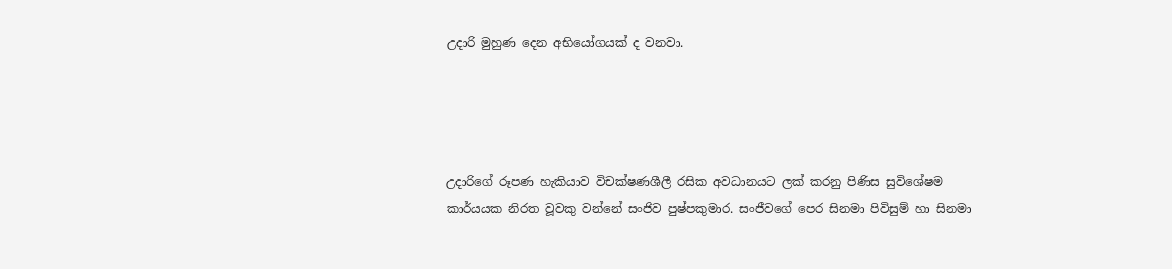උදාරි මුහුණ දෙන අභියෝගයක් ද වනවා.




උදාරිගේ රූපණ හැකියාව විචක්ෂණශීලී රසික අවධානයට ලක් කරනු පිණිස සුවිශේෂම කාර්යයක නිරත වූවකු වන්නේ සංජිව පුෂ්පකුමාර. සංජීවගේ පෙර සිනමා පිවිසුම් හා සිනමා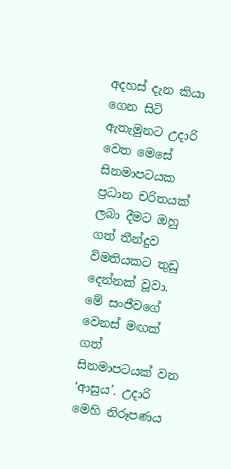අදහස් දැන කියා ගෙන සිටි ඇතැමුනට උදාරි වෙත මෙසේ සිනමාපටයක ප්‍රධාන චරිතයක් ලබා දීමට ඔහු ගත් තීන්දුව විමතියකට තුඩු දෙන්නක් වූවා. මේ සංජීවගේ වෙනස් මඟක් ගත් සිනමාපටයක් වන ‘ආසුය’. උදාරි මෙහි නිරූපණය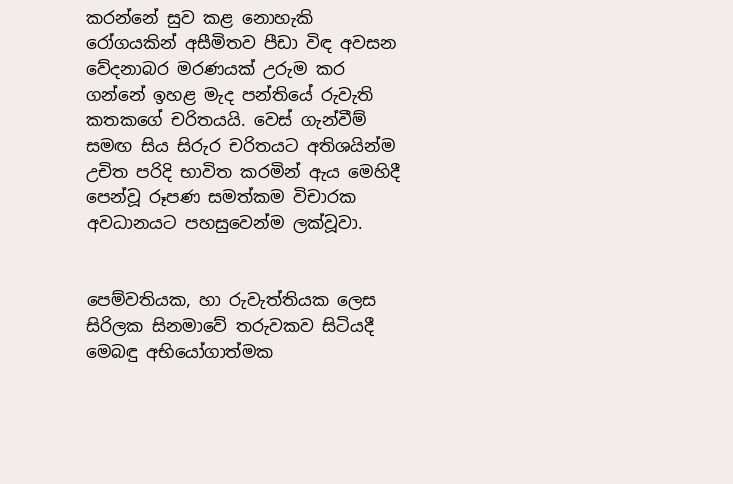කරන්නේ සුව කළ නොහැකි රෝගයකින් අසීමිතව පීඩා විඳ අවසන වේදනාබර මරණයක් උරුම කර ගන්නේ ඉහළ මැද පන්තියේ රුවැති කතකගේ චරිතයයි. වෙස් ගැන්වීම් සමඟ සිය සිරුර චරිතයට අතිශයින්ම උචිත පරිදි භාවිත කරමින් ඇය මෙහිදී පෙන්වූ රූපණ සමත්කම විචාරක අවධානයට පහසුවෙන්ම ලක්වූවා.


පෙම්වතියක, හා රුවැත්තියක ලෙස සිරිලක සිනමාවේ තරුවකව සිටියදී මෙබඳු අභියෝගාත්මක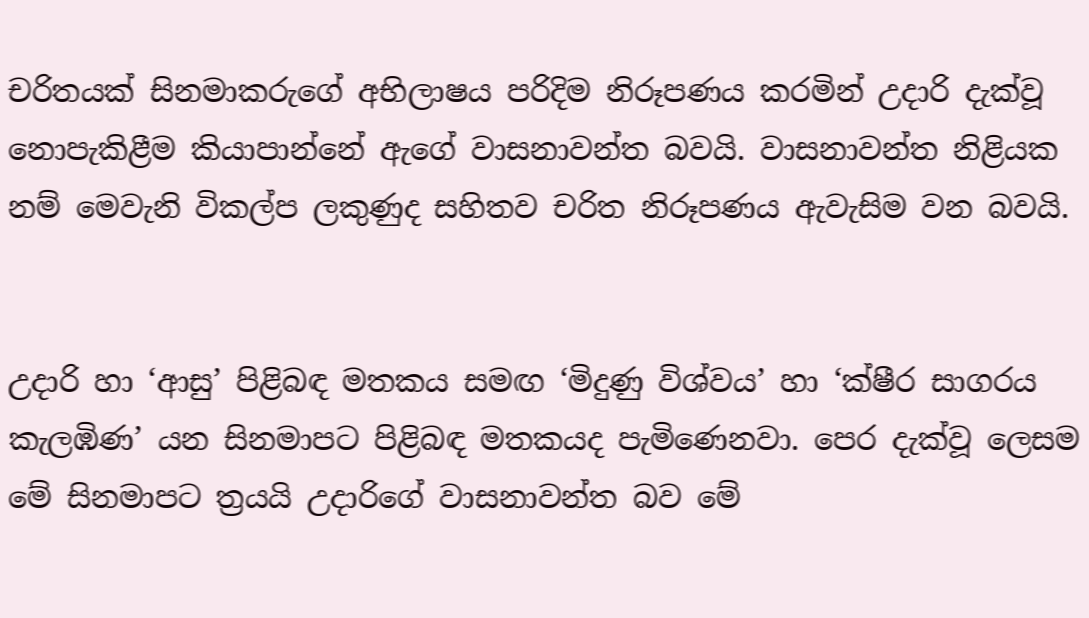චරිතයක් සිනමාකරුගේ අභිලාෂය පරිදිම නිරූපණය කරමින් උදාරි දැක්වූ නොපැකිළීම කියාපාන්නේ ඇගේ වාසනාවන්ත බවයි. වාසනාවන්ත නිළියක නම් මෙවැනි විකල්ප ලකුණුද සහිතව චරිත නිරූපණය ඇවැසිම වන බවයි.


උදාරි හා ‘ආසු’ පිළිබඳ මතකය සමඟ ‘මිදුණු විශ්වය’ හා ‘ක්ෂීර සාගරය කැලඹිණ’ යන සිනමාපට පිළිබඳ මතකයද පැමිණෙනවා. පෙර දැක්වූ ලෙසම මේ සිනමාපට ත්‍රයයි උදාරිගේ වාසනාවන්ත බව මේ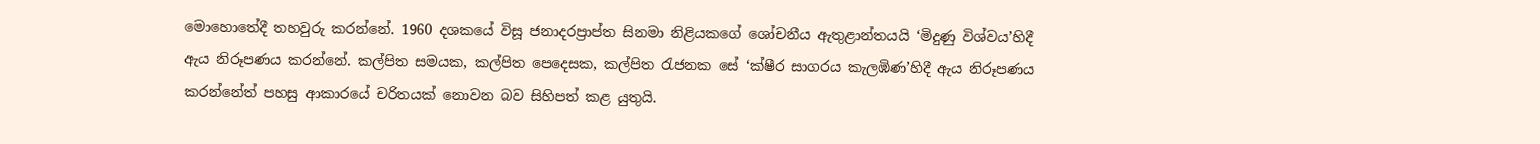මොහොතේදී තහවුරු කරන්නේ. 1960 දශකයේ විසූ ජනාදරප්‍රාප්ත සිනමා නිළියකගේ ශෝචනීය ඇතුළාන්තයයි ‘මිදුණු විශ්වය’හිදී ඇය නිරූපණය කරන්නේ. කල්පිත සමයක, කල්පිත පෙදෙසක, කල්පිත රැජනක සේ ‘ක්ෂීර සාගරය කැලඹිණ’හිදී ඇය නිරූපණය කරන්නේත් පහසු ආකාරයේ චරිතයක් නොවන බව සිහිපත් කළ යුතුයි.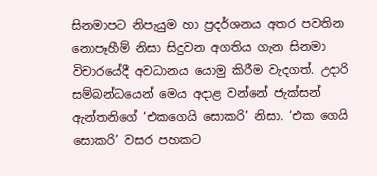සිනමාපට නිපැයුම හා ප්‍රදර්ශනය අතර පවතින නොපෑහීම් නිසා සිදුවන අගතිය ගැන සිනමා විචාරයේදී අවධානය යොමු කිරීම වැදගත්. උදාරි සම්බන්ධයෙන් මෙය අදාළ වන්නේ ජැක්සන් ඇන්තනිගේ ‘එකගෙයි සොකරි’ නිසා. ‘එක ගෙයි සොකරි’ වසර පහකට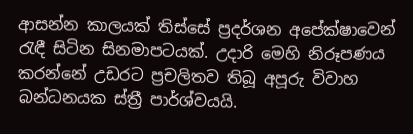ආසන්න කාලයක් තිස්සේ ප්‍රදර්ශන අපේක්ෂාවෙන් රැඳී සිටින සිනමාපටයක්. උදාරි මෙහි නිරූපණය කරන්නේ උඩරට ප්‍රචලිතව තිබූ අපූරු විවාහ බන්ධනයක ස්ත්‍රී පාර්ශ්වයයි.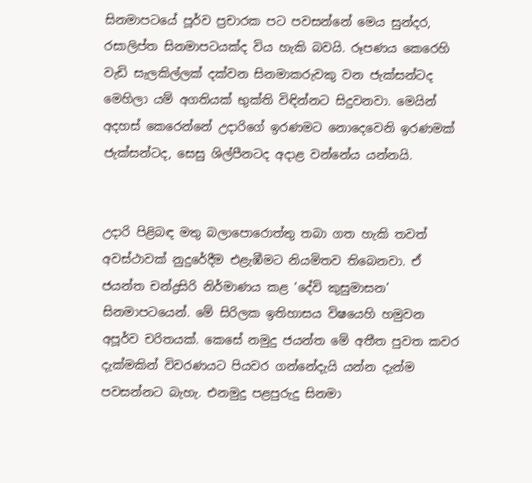සිනමාපටයේ පූර්ව ප්‍රචාරක පට පවසන්නේ මෙය සුන්දර, රසාලිප්ත සිනමාපටයක්ද විය හැකි බවයි. රූපණය කෙරෙහි වැඩි සැලකිල්ලක් දක්වන සිනමාකරුවකු වන ජැක්සන්ටද මෙහිලා යම් අගතියක් භුක්ති විඳින්නට සිදුවනවා. මෙයින් අදහස් කෙරෙන්නේ උදාරිගේ ඉරණමට නොදෙවෙනි ඉරණමක් ජැක්සන්ටද, සෙසු ශිල්පීනටද අදාළ වන්නේය යන්නයි.


උදාරි පිළිබඳ මතු බලාපොරොත්තු තබා ගත හැකි තවත් අවස්ථාවක් නුදුරේදීම එළැඹීමට නියමිතව තිබෙනවා. ඒ ජයන්ත චන්ද්‍රසිරි නිර්මාණය කළ ‘දේවි කුසුමාසන’ සිනමාපටයෙන්. මේ සිරිලක ඉතිහාසය විෂයෙහි හමුවන අපූර්ව චරිතයක්. කෙසේ නමුදු ජයන්ත මේ අතීත පුවත කවර දැක්මකින් විවරණයට පියවර ගන්නේදැයි යන්න දැන්ම පවසන්නට බැහැ. එනමුදු පළපුරුදු සිනමා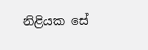නිළියක සේ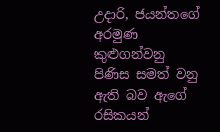උදාරි, ජයන්තගේ අරමුණ කුළුගන්වනු පිණිස සමත් වනු ඇති බව ඇගේ රසිකයන්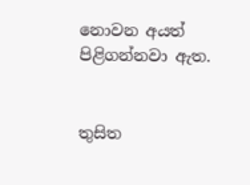නොවන අයත් පිළිගන්නවා ඇත.


තුසිත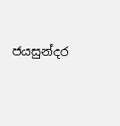ජයසුන්දර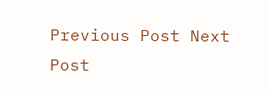Previous Post Next Post